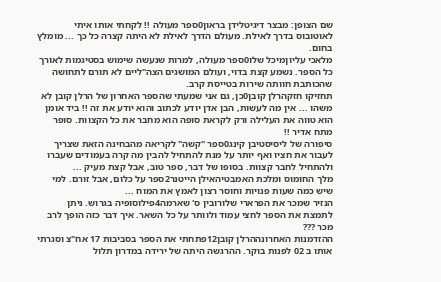שם הצופן: מבצר דיגיטלידן בראון0ספר מעולה !! לקחתי אותו איתי לאוטובוס בדרך לאילת. מעולם הדרך לאילת לא היתה קצרה כל כך ... מומלץ בחום.
מלאכי עליוןמיכל שלו0ספר מעולה, למרות שנעשה שימוש בסטיגמות לאורך כל הספר. נשמע קצת בדוי, ועולם המושגים הצה"ליים לא תורם לתחושה שהכותבת חוותה שירות בטייסת קרב.
תחזיקו חזקהרלן קובן0כן, גם אני שמעתי שהספר האחרון של הרלן קובן לא משהו ... אין מה לעשות, הבן אדן יודע לכתוב והוא יודע את זה !! ביד אומן הוא טווה את העלילה ורק לקראת סופה הוא מחבר את כל הקצוות. סופר מתח אדיר !!
סיפורה של ליסיסטיבן קינג0ספר "קשה" לקריאה מהבחינה הזאת שצריך לעבור את חציו ואף יותר על מנת להתחיל להבין מה קרה בעמודים שעברו ולהתחיל לחבר קצוות. בסופו של דבר, ספר טוב, אבל קצת מעיק ...
מלך החומוס ומלכת האמבטיהאילן הייטנר2ספר על כלום, אבל זורם. למי שיש כמה שעות פנויות וחוסר רצון לאמץ את המוח ...
הנזיר שמכר את הפרארי שלורובין ס' שארמה4פילוסופיה בגרוש. ניתן לתמצת את הספר לחצי עמוד ולוותר על כל השאר. איך דבר כזה הופך לרב מכר ???
ההזדמנות האחרונההרלן קובן12פתחתי את הספר בסביבות 17 אח"צ וסגרתי אותו ב 02 לפנות בוקר. ההרגשה היתה של ירידה במדרון תלול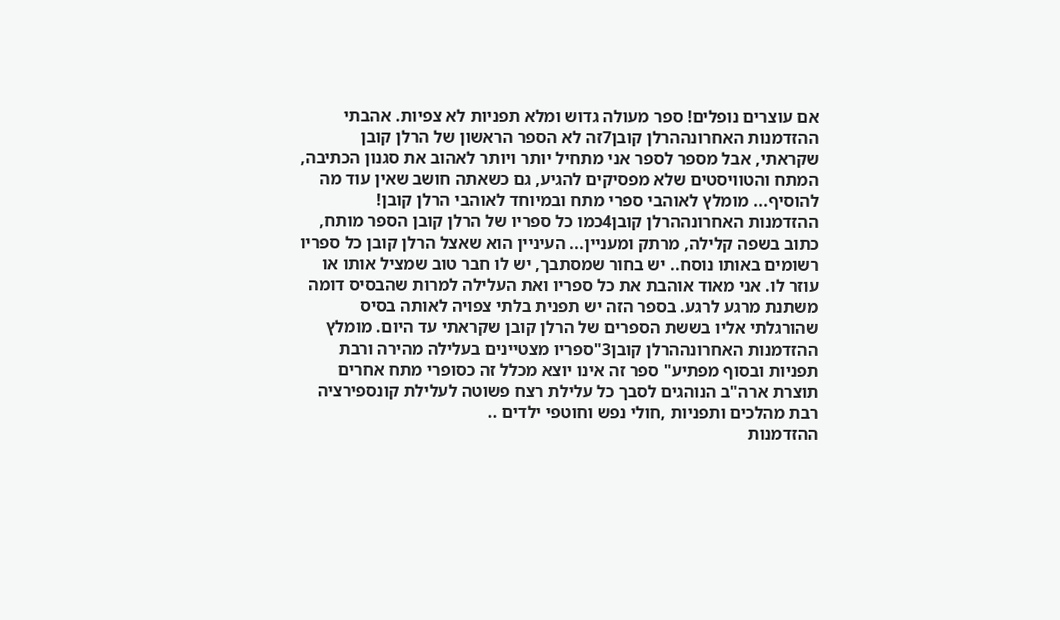אם עוצרים נופלים! ספר מעולה גדוש ומלא תפניות לא צפיות. אהבתי
ההזדמנות האחרונההרלן קובן7זה לא הספר הראשון של הרלן קובן שקראתי, אבל מספר לספר אני מתחיל יותר ויותר לאהוב את סגנון הכתיבה, המתח והטוויסטים שלא מפסיקים להגיע, גם כשאתה חושב שאין עוד מה להוסיף... מומלץ לאוהבי ספרי מתח ובמיוחד לאוהבי הרלן קובן!
ההזדמנות האחרונההרלן קובן4כמו כל ספריו של הרלן קובן הספר מותח, כתוב בשפה קלילה, מרתק ומעניין... העיניין הוא שאצל הרלן קובן כל ספריו רשומים באותו נוסח.. יש בחור שמסתבך, יש לו חבר טוב שמציל אותו או עוזר לו. אני מאוד אוהבת את כל ספריו ואת העלילה למרות שהבסיס דומה משתנת מרגע לרגע. בספר הזה יש תפנית בלתי צפויה לאותה בסיס שהורגלתי אליו בששת הספרים של הרלן קובן שקראתי עד היום. מומלץ
ההזדמנות האחרונההרלן קובן3"ספריו מצטיינים בעלילה מהירה ורבת תפניות ובסוף מפתיע" ספר זה אינו יוצא מכלל זה כסופרי מתח אחרים תוצרת ארה"ב הנוהגים לסבך כל עלילת רצח פשוטה לעלילת קונספירציה רבת מהלכים ותפניות ,חולי נפש וחוטפי ילדים ..
ההזדמנות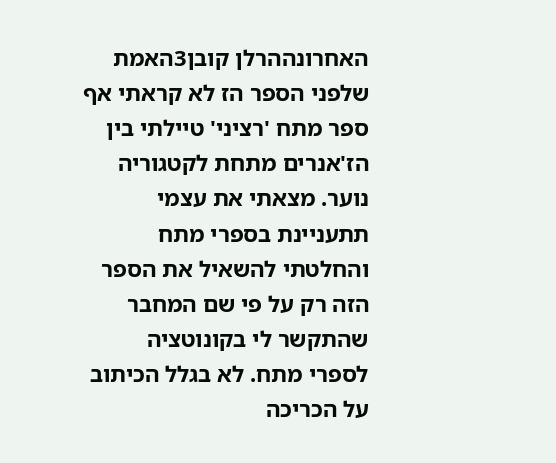האחרונההרלן קובן3האמת שלפני הספר הז לא קראתי אף ספר מתח 'רציני' טיילתי בין הז'אנרים מתחת לקטגוריה נוער. מצאתי את עצמי תתעניינת בספרי מתח והחלטתי להשאיל את הספר הזה רק על פי שם המחבר שהתקשר לי בקונוטציה לספרי מתח. לא בגלל הכיתוב על הכריכה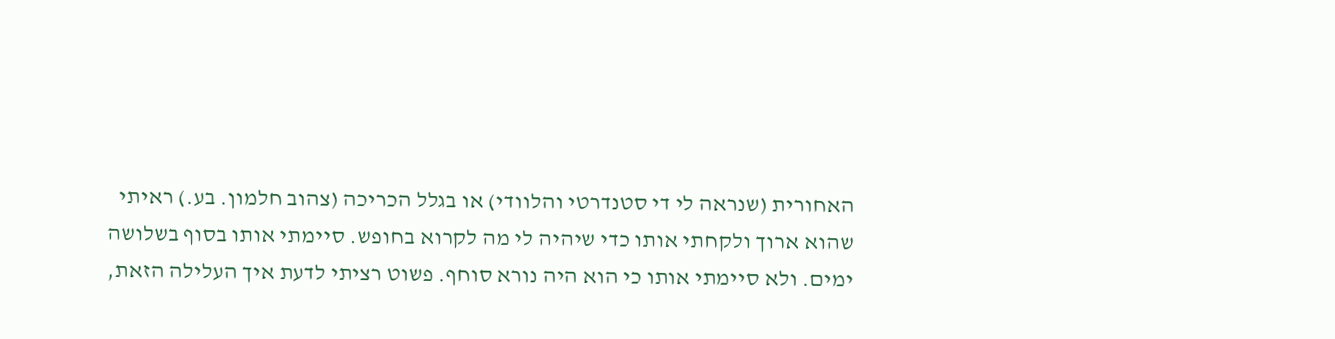האחורית (שנראה לי די סטנדרטי והלוודי) או בגלל הכריכה (צהוב חלמון. בע.) ראיתי שהוא ארוך ולקחתי אותו כדי שיהיה לי מה לקרוא בחופש. סיימתי אותו בסוף בשלושה ימים. ולא סיימתי אותו כי הוא היה נורא סוחף. פשוט רציתי לדעת איך העלילה הזאת,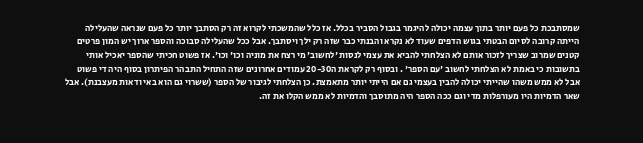שמסתבכת כל פעם יותר בתוך עצמה יכולה להיגמר בגבול הסביר בכלל. אז כלל שהמשכתי לקרוא זה רק הסתבך יותר כל פעם שנראה שהעלילה הייתה קרובה לסיום הבטתי בגוש הדפים שעוד לא נקרא והבנתי כבר שזה רק ילך ויסתבך. אבל ככל שהעלילה סבוכה והספר ארוך יש המון פרטים קטנים שמרוב שצריך לזכור אותם לא הצלחתי להביא את עצמי לנסות 'לחשוב' מי רצח את מוניה וכו' וכו'. אז פשוט חכיתי שהספר יאכיל אותי בתשובות כי באמת לא הצלחתי לחשוב 'עם הספר' . ובסוף רק לקראת ה20-30 עמודים אחרונים שזה התחיל התבהר הפיתרון בסוף היה די פשוט אבל לא ממש משהו שהייתי יכולה להבין בעצמי גם אם הייתי יותר מתאמצת. כן הצלחתי לגיבור של הספר (ששרוי גם הוא באי ודאות מעצבנת). אבל שאר הדמיות היו מעורפלות מדי וגם ככה הספר היה מתוסבך והדמיות לא ממש הקלו את זה.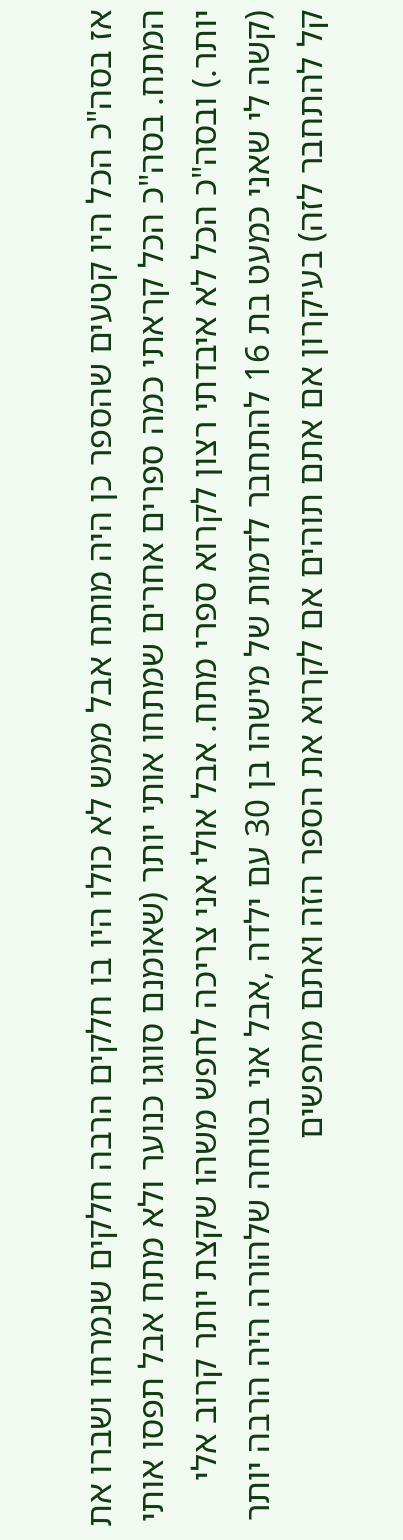אז בסה"כ הכל היו קטעים שהספר כן היה מותח אבל ממש לא כולו היו בו חלקים הרבה חלקים שנמרחו ושברו את המתח. בסה"כ הכל קראתי כמה ספרים אחרים שמתחו אותי יותר (שאומנם סווגו כנוער ולא מתח אבל תפסו אותי יותר.) ובסה"כ הכל לא איבדתי רצון לקרוא ספרי מתח. אבל אולי אני צריכה לחפש משהו שקצת יותר קרוב אלי (קשה לי שאני כמעט בת 16 להתחבר לדמות של מישהו בן 30 עם ילדה ,אבל אני בטוחה שלהורה היה הרבה יותר קל להתחבר לזה) בעיקרון אם אתם תוהים אם לקרוא את הספר הזה ואתם מחפשים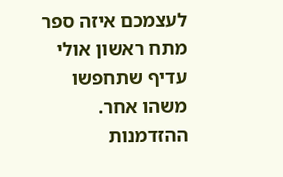לעצמכם איזה ספר מתח ראשון אולי עדיף שתחפשו משהו אחר.
ההזדמנות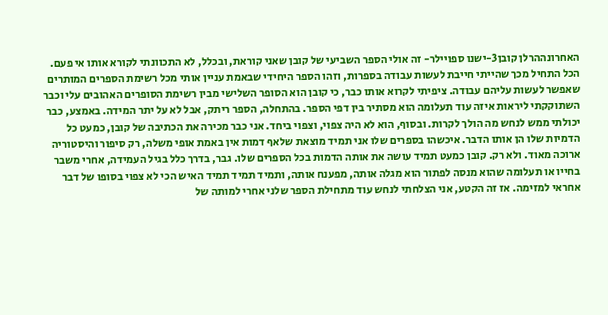האחרונההרלן קובן3-ישנו ספויילר- זה אולי הספר השביעי של קובן שאני קוראת, ובכלל, לא התכוונתי לקורא אותו אי פעם. הכל התחיל מכך שהייתי חייבת לעשות עבודה בספרות, וזהו הספר היחידי שבאמת עניין אותי מכל רשימת הספרים המותרים שאפשר לעשות עליהם עבודה. ציפיתי לקרוא אותו כבר, כי קובן הוא הסופר השלישי מבין רשימת הסופרים האהובים עלי וכבר השתוקקתי ליראות איזה עוד תעלומה הוא מסתיר בין דפי הספר. בהתחלה, הספר ריתק, אבל לא על יתר המידה. באמצע, כבר יכולתי ממש לנחש מה הולך לקרות. ובסוף, הוא לא היה צפוי, וצפוי ביחד. אני כבר מכירה את הכתיבה של קובן, כמעט כל הדמיות שלו הן אותו הדבר. איכשהו בספרים שלו אני תמיד מוצאת שלאף דמות אין באמת אופי משלה, רק סיפור והיסטוריה ארוכה מאוד. ולא רק. קובן כמעט תמיד עושה את אותה הדמות בכל הספרים שלו. גבר, בדרך כלל בגיל העמידה, אחרי משבר בחייו או תעלומה שהוא מנסה לפתור הוא מגלה אותה, מפענח אותה, ותמיד תמיד תמיד האיש הכי לא צפוי בסופו של דבר אחראי למזימה. אז זה הקטע, אני הצלחתי לנחש עוד מתחילת הספר שלני אחרי למותה של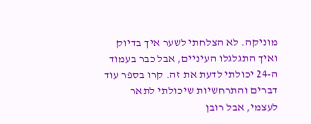מוניקה. לא הצלחתי לשער איך בדיוק ואיך התגלגלו העיניים, אבל כבר בעמוד ה-24 יכולתי לדעת את זה. קרו בספר עוד דברים והתרחשיות שיכולתי לתאר לעצמי, אבל רובן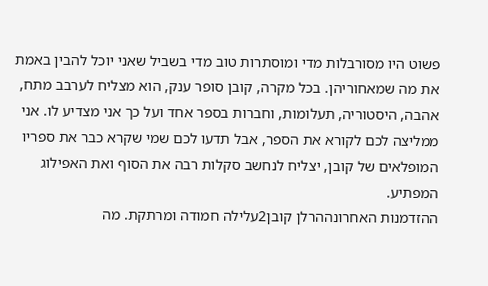פשוט היו מסורבלות מדי ומוסתרות טוב מדי בשביל שאני יוכל להבין באמת את מה שמאחוריהן. בכל מקרה, קובן סופר ענק, הוא מצליח לערבב מתח, אהבה, היסטוריה, תעלומות, וחברות בספר אחד ועל כך אני מצדיע לו. אני ממליצה לכם לקורא את הספר, אבל תדעו לכם שמי שקרא כבר את ספריו המופלאים של קובן, יצליח לנחשב סקלות רבה את הסוף ואת האפילוג המפתיע.
ההזדמנות האחרונההרלן קובן2עלילה חמודה ומרתקת. מה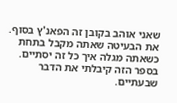שאני אוהב בקובן זה הפאנ'ץ בסוף. את הבעיטה שאתה מקבל בתחת כשאתה מגלה איך כל זה יסתיים. בספר הזה קיבלתי את הדבר שבעתיים.